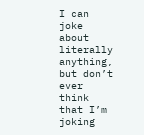I can joke about literally anything, but don’t ever think that I’m joking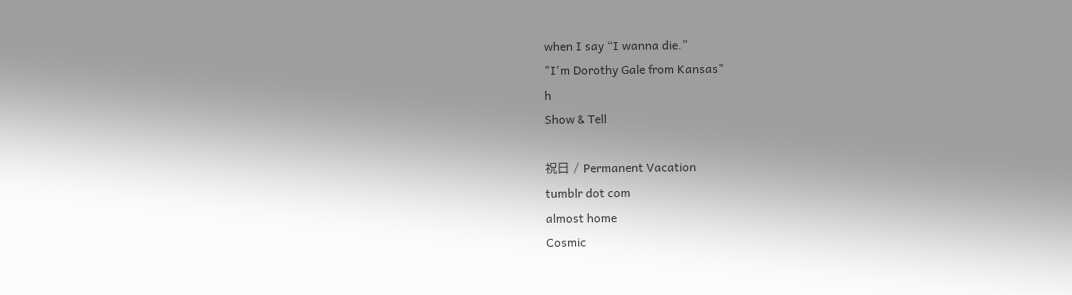when I say “I wanna die.”
"I'm Dorothy Gale from Kansas"
h
Show & Tell

祝日 / Permanent Vacation
tumblr dot com
almost home
Cosmic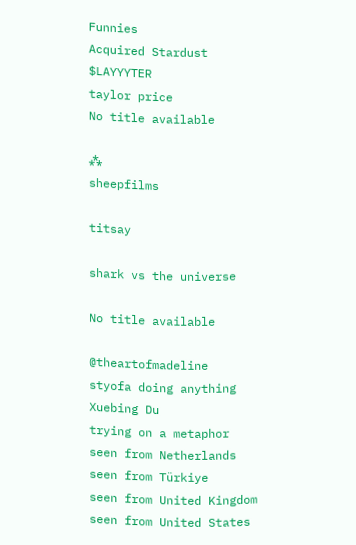Funnies
Acquired Stardust
$LAYYYTER
taylor price
No title available

⁂
sheepfilms

titsay

shark vs the universe

No title available

@theartofmadeline
styofa doing anything
Xuebing Du
trying on a metaphor
seen from Netherlands
seen from Türkiye
seen from United Kingdom
seen from United States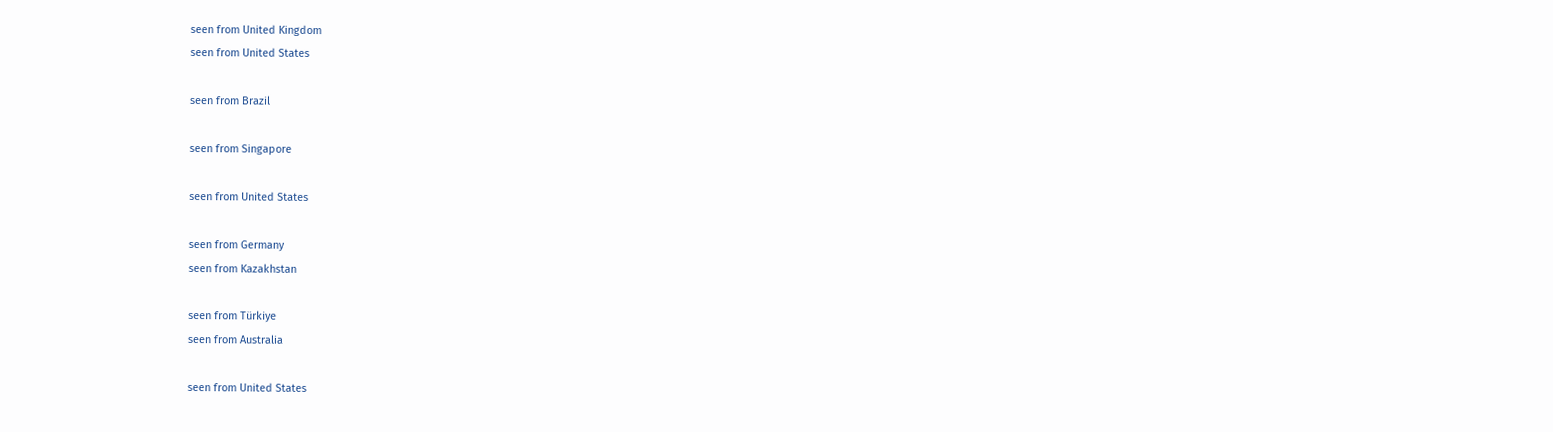seen from United Kingdom
seen from United States

seen from Brazil

seen from Singapore

seen from United States

seen from Germany
seen from Kazakhstan

seen from Türkiye
seen from Australia

seen from United States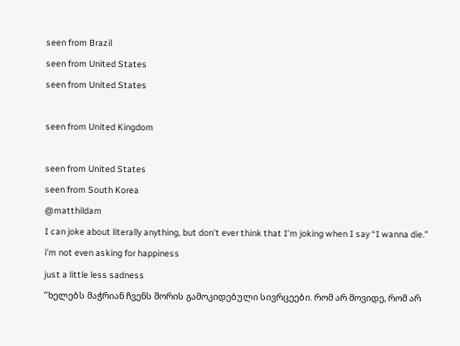seen from Brazil
seen from United States
seen from United States

seen from United Kingdom

seen from United States
seen from South Korea
@matthildam
I can joke about literally anything, but don’t ever think that I’m joking when I say “I wanna die.”
i’m not even asking for happiness
just a little less sadness
‘’ხელებს მაჭრიან ჩვენს შორის გამოკიდებული სივრცეები. რომ არ მოვიდე, რომ არ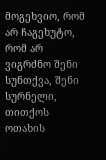მოგეხვიო, რომ არ ჩაგეხუტო, რომ არ ვიგრძნო შენი სუნთქვა, შენი სურნელი, თითქოს ოთახის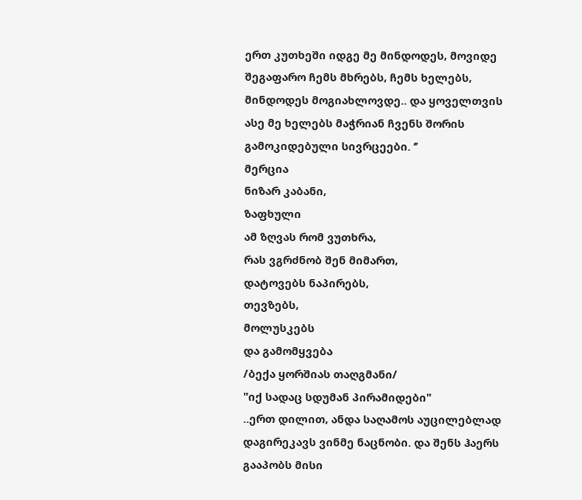ერთ კუთხეში იდგე მე მინდოდეს, მოვიდე შეგაფარო ჩემს მხრებს, ჩემს ხელებს, მინდოდეს მოგიახლოვდე.. და ყოველთვის ასე მე ხელებს მაჭრიან ჩვენს შორის გამოკიდებული სივრცეები. ‘’
მერცია
ნიზარ კაბანი,
ზაფხული
ამ ზღვას რომ ვუთხრა,
რას ვგრძნობ შენ მიმართ,
დატოვებს ნაპირებს,
თევზებს,
მოლუსკებს
და გამომყვება
/ბექა ყორშიას თაღგმანი/
"იქ სადაც სდუმან პირამიდები"
..ერთ დილით, ანდა საღამოს აუცილებლად დაგირეკავს ვინმე ნაცნობი. და შენს ჰაერს გააპობს მისი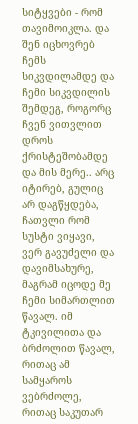სიტყვები - რომ თავიმოიკლა. და შენ იცხოვრებ ჩემს სიკვდილამდე და ჩემი სიკვდილის შემდეგ, როგორც ჩვენ ვითვლით დროს ქრისტეშობამდე და მის მერე.. არც იტირებ, გულიც არ დაგწყდება, ჩათვლი რომ სუსტი ვიყავი, ვერ გავუძელი და დავიმსახურე, მაგრამ იცოდე მე ჩემი სიმართლით წავალ. იმ ტკივილითა და ბრძოლით წავალ, რითაც ამ სამყაროს ვებრძოლე, რითაც საკუთარ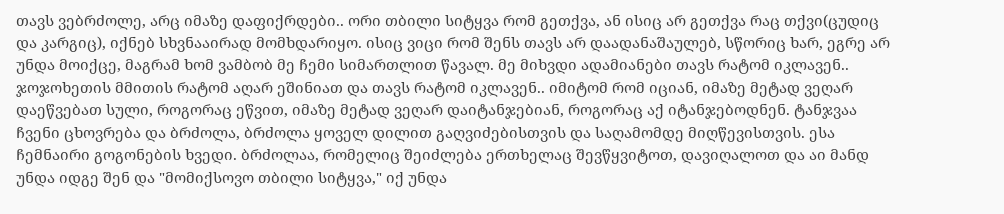თავს ვებრძოლე, არც იმაზე დაფიქრდები.. ორი თბილი სიტყვა რომ გეთქვა, ან ისიც არ გეთქვა რაც თქვი(ცუდიც და კარგიც), იქნებ სხვნააირად მომხდარიყო. ისიც ვიცი რომ შენს თავს არ დაადანაშაულებ, სწორიც ხარ, ეგრე არ უნდა მოიქცე, მაგრამ ხომ ვამბობ მე ჩემი სიმართლით წავალ. მე მიხვდი ადამიანები თავს რატომ იკლავენ.. ჯოჯოხეთის მმითის რატომ აღარ ეშინიათ და თავს რატომ იკლავენ.. იმიტომ რომ იციან, იმაზე მეტად ვეღარ დაეწვებათ სული, როგორაც ეწვით, იმაზე მეტად ვეღარ დაიტანჯებიან, როგორაც აქ იტანჯებოდნენ. ტანჯვაა ჩვენი ცხოვრება და ბრძოლა, ბრძოლა ყოველ დილით გაღვიძებისთვის და საღამომდე მიღწევისთვის. ესა ჩემნაირი გოგონების ხვედი. ბრძოლაა, რომელიც შეიძლება ერთხელაც შევწყვიტოთ, დავიღალოთ და აი მანდ უნდა იდგე შენ და "მომიქსოვო თბილი სიტყვა," იქ უნდა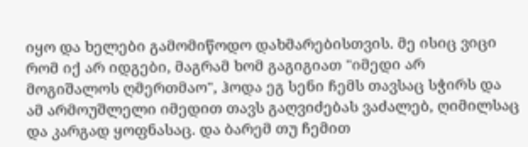იყო და ხელები გამომიწოდო დახმარებისთვის. მე ისიც ვიცი რომ იქ არ იდგები, მაგრამ ხომ გაგიგიათ "იმედი არ მოგიშალოს ღმერთმაო", ჰოდა ეგ სენი ჩემს თავსაც სჭირს და ამ არმოუშლელი იმედით თავს გაღვიძებას ვაძალებ, ღიმილსაც და კარგად ყოფნასაც. და ბარემ თუ ჩემით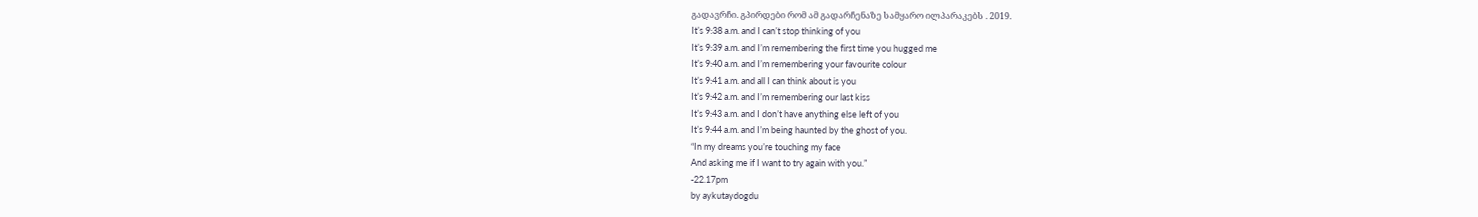გადავრჩი. გპირდები რომ ამ გადარჩენაზე სამყარო ილპარაკებს . 2019.
It’s 9:38 a.m. and I can’t stop thinking of you
It’s 9:39 a.m. and I’m remembering the first time you hugged me
It’s 9:40 a.m. and I’m remembering your favourite colour
It’s 9:41 a.m. and all I can think about is you
It’s 9:42 a.m. and I’m remembering our last kiss
It’s 9:43 a.m. and I don’t have anything else left of you
It’s 9:44 a.m. and I’m being haunted by the ghost of you.
“In my dreams you’re touching my face
And asking me if I want to try again with you.”
-22.17pm
by aykutaydogdu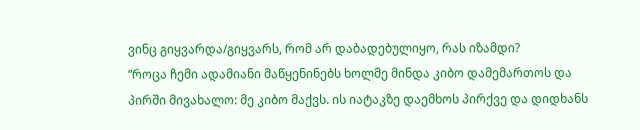ვინც გიყვარდა/გიყვარს, რომ არ დაბადებულიყო, რას იზამდი?
“როცა ჩემი ადამიანი მაწყენინებს ხოლმე მინდა კიბო დამემართოს და პირში მივახალო: მე კიბო მაქვს. ის იატაკზე დაემხოს პირქვე და დიდხანს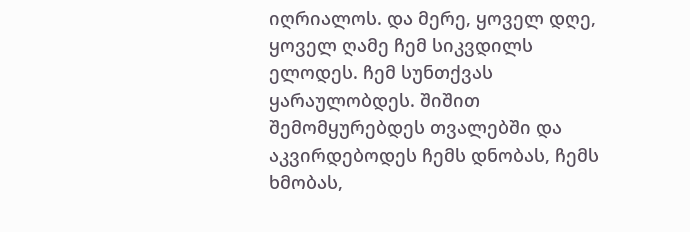იღრიალოს. და მერე, ყოველ დღე, ყოველ ღამე ჩემ სიკვდილს ელოდეს. ჩემ სუნთქვას ყარაულობდეს. შიშით შემომყურებდეს თვალებში და აკვირდებოდეს ჩემს დნობას, ჩემს ხმობას,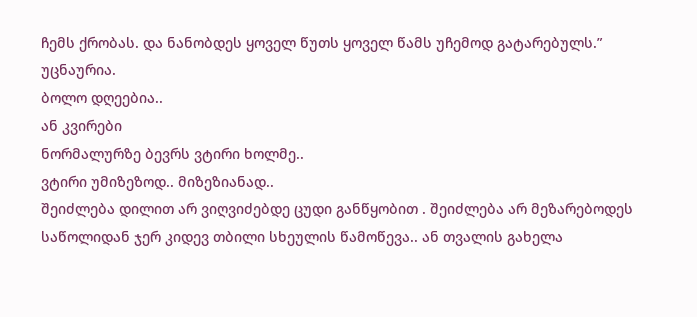ჩემს ქრობას. და ნანობდეს ყოველ წუთს ყოველ წამს უჩემოდ გატარებულს.”
უცნაურია.
ბოლო დღეებია..
ან კვირები
ნორმალურზე ბევრს ვტირი ხოლმე..
ვტირი უმიზეზოდ.. მიზეზიანად..
შეიძლება დილით არ ვიღვიძებდე ცუდი განწყობით . შეიძლება არ მეზარებოდეს საწოლიდან ჯერ კიდევ თბილი სხეულის წამოწევა.. ან თვალის გახელა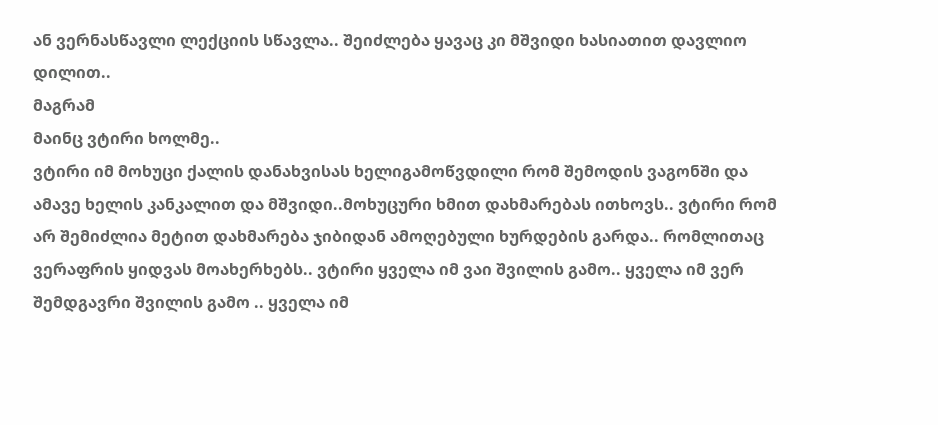ან ვერნასწავლი ლექციის სწავლა.. შეიძლება ყავაც კი მშვიდი ხასიათით დავლიო დილით..
მაგრამ
მაინც ვტირი ხოლმე..
ვტირი იმ მოხუცი ქალის დანახვისას ხელიგამოწვდილი რომ შემოდის ვაგონში და ამავე ხელის კანკალით და მშვიდი..მოხუცური ხმით დახმარებას ითხოვს.. ვტირი რომ არ შემიძლია მეტით დახმარება ჯიბიდან ამოღებული ხურდების გარდა.. რომლითაც ვერაფრის ყიდვას მოახერხებს.. ვტირი ყველა იმ ვაი შვილის გამო.. ყველა იმ ვერ შემდგავრი შვილის გამო .. ყველა იმ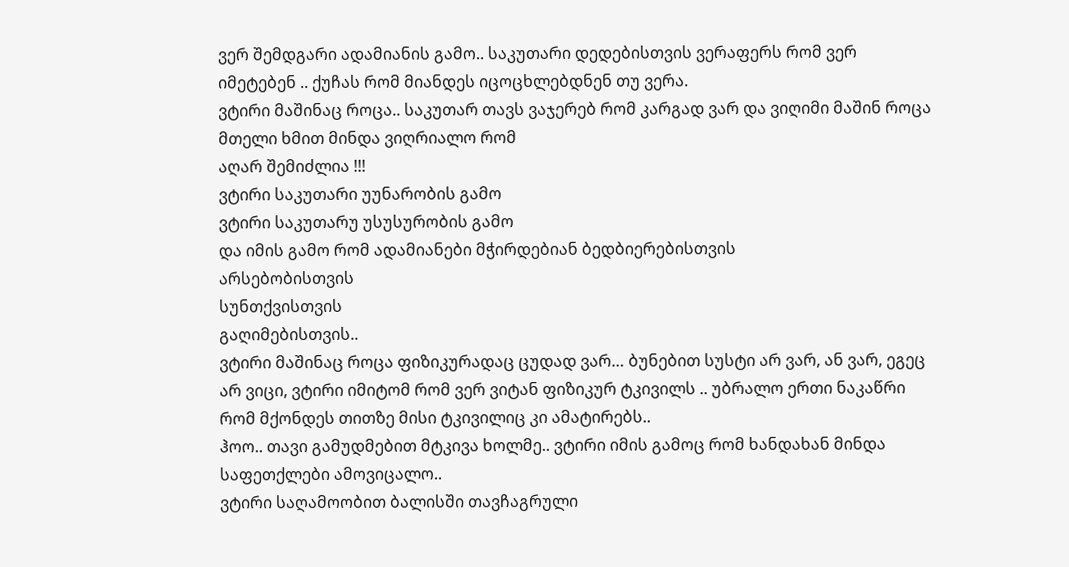ვერ შემდგარი ადამიანის გამო.. საკუთარი დედებისთვის ვერაფერს რომ ვერ იმეტებენ .. ქუჩას რომ მიანდეს იცოცხლებდნენ თუ ვერა.
ვტირი მაშინაც როცა.. საკუთარ თავს ვაჯერებ რომ კარგად ვარ და ვიღიმი მაშინ როცა მთელი ხმით მინდა ვიღრიალო რომ
აღარ შემიძლია !!!
ვტირი საკუთარი უუნარობის გამო
ვტირი საკუთარუ უსუსურობის გამო
და იმის გამო რომ ადამიანები მჭირდებიან ბედბიერებისთვის
არსებობისთვის
სუნთქვისთვის
გაღიმებისთვის..
ვტირი მაშინაც როცა ფიზიკურადაც ცუდად ვარ… ბუნებით სუსტი არ ვარ, ან ვარ, ეგეც არ ვიცი, ვტირი იმიტომ რომ ვერ ვიტან ფიზიკურ ტკივილს .. უბრალო ერთი ნაკაწრი რომ მქონდეს თითზე მისი ტკივილიც კი ამატირებს..
ჰოო.. თავი გამუდმებით მტკივა ხოლმე.. ვტირი იმის გამოც რომ ხანდახან მინდა საფეთქლები ამოვიცალო..
ვტირი საღამოობით ბალისში თავჩაგრული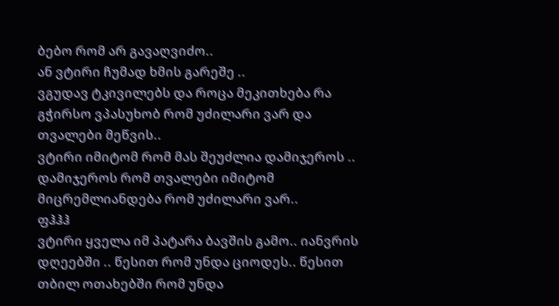ბებო რომ არ გავაღვიძო..
ან ვტირი ჩუმად ხმის გარეშე ..
ვგუდავ ტკივილებს და როცა მეკითხება რა გჭირსო ვპასუხობ რომ უძილარი ვარ და თვალები მეწვის..
ვტირი იმიტომ რომ მას შეუძლია დამიჯეროს ..
დამიჯეროს რომ თვალები იმიტომ მიცრემლიანდება რომ უძილარი ვარ..
ფჰჰჰ
ვტირი ყველა იმ პატარა ბავშის გამო.. იანვრის დღეებში .. წესით რომ უნდა ციოდეს.. წესით თბილ ოთახებში რომ უნდა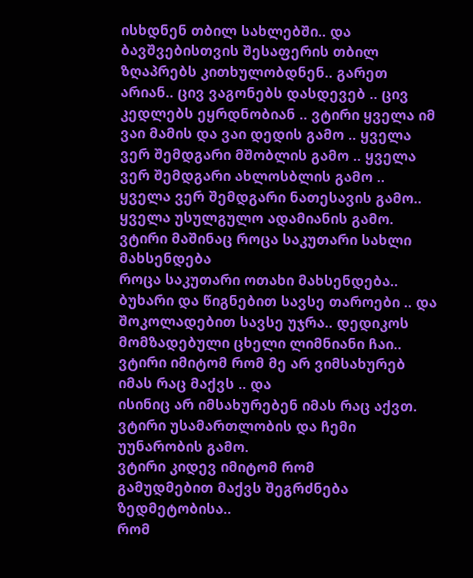ისხდნენ თბილ სახლებში.. და ბავშვებისთვის შესაფერის თბილ ზღაპრებს კითხულობდნენ.. გარეთ არიან.. ცივ ვაგონებს დასდევებ .. ცივ კედლებს ეყრდნობიან .. ვტირი ყველა იმ ვაი მამის და ვაი დედის გამო .. ყველა ვერ შემდგარი მშობლის გამო .. ყველა ვერ შემდგარი ახლოსბლის გამო .. ყველა ვერ შემდგარი ნათესავის გამო..
ყველა უსულგულო ადამიანის გამო.
ვტირი მაშინაც როცა საკუთარი სახლი მახსენდება
როცა საკუთარი ოთახი მახსენდება..
ბუხარი და წიგნებით სავსე თაროები .. და შოკოლადებით სავსე უჯრა.. დედიკოს მომზადებული ცხელი ლიმნიანი ჩაი..
ვტირი იმიტომ რომ მე არ ვიმსახურებ იმას რაც მაქვს .. და
ისინიც არ იმსახურებენ იმას რაც აქვთ.
ვტირი უსამართლობის და ჩემი უუნარობის გამო.
ვტირი კიდევ იმიტომ რომ
გამუდმებით მაქვს შეგრძნება ზედმეტობისა..
რომ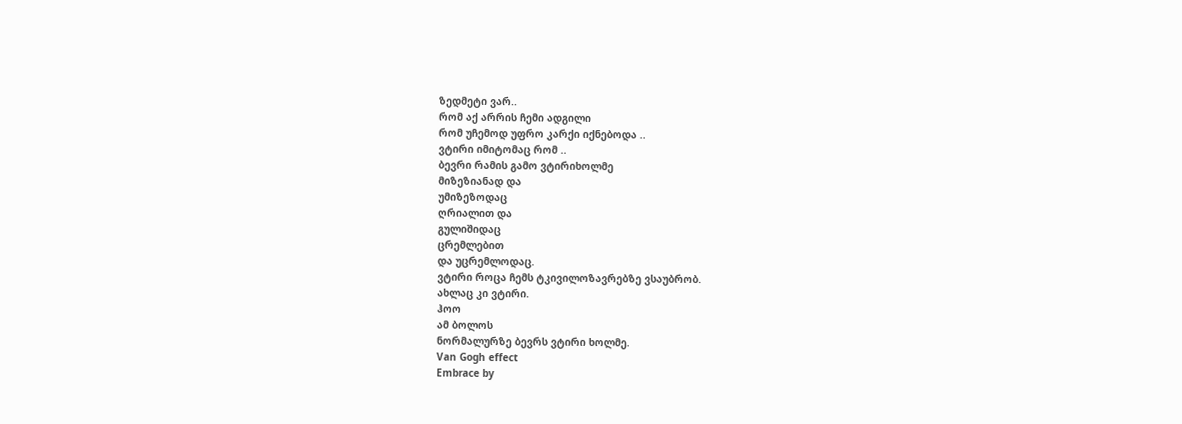ზედმეტი ვარ..
რომ აქ არრის ჩემი ადგილი
რომ უჩემოდ უფრო კარქი იქნებოდა ..
ვტირი იმიტომაც რომ ..
ბევრი რამის გამო ვტირიხოლმე
მიზეზიანად და
უმიზეზოდაც
ღრიალით და
გულიშიდაც
ცრემლებით
და უცრემლოდაც.
ვტირი როცა ჩემს ტკივილოზავრებზე ვსაუბრობ.
ახლაც კი ვტირი.
ჰოო
ამ ბოლოს
ნორმალურზე ბევრს ვტირი ხოლმე.
Van Gogh effect
Embrace by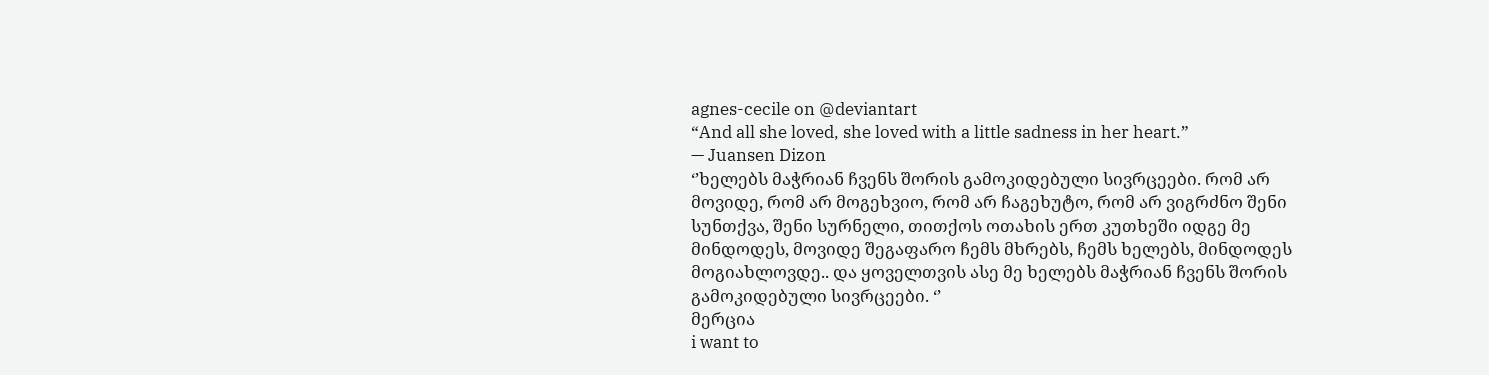agnes-cecile on @deviantart
“And all she loved, she loved with a little sadness in her heart.”
— Juansen Dizon
‘’ხელებს მაჭრიან ჩვენს შორის გამოკიდებული სივრცეები. რომ არ მოვიდე, რომ არ მოგეხვიო, რომ არ ჩაგეხუტო, რომ არ ვიგრძნო შენი სუნთქვა, შენი სურნელი, თითქოს ოთახის ერთ კუთხეში იდგე მე მინდოდეს, მოვიდე შეგაფარო ჩემს მხრებს, ჩემს ხელებს, მინდოდეს მოგიახლოვდე.. და ყოველთვის ასე მე ხელებს მაჭრიან ჩვენს შორის გამოკიდებული სივრცეები. ‘’
მერცია
i want to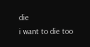die
i want to die too